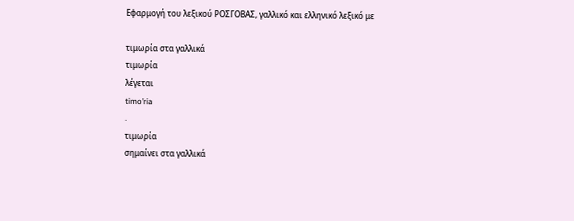Εφαρμογή του λεξικού ΡΟΣΓΟΒΑΣ, γαλλικό και ελληνικό λεξικό με

τιμωρία στα γαλλικά
τιμωρία
λέγεται
timo’ria
.
τιμωρία
σημαίνει στα γαλλικά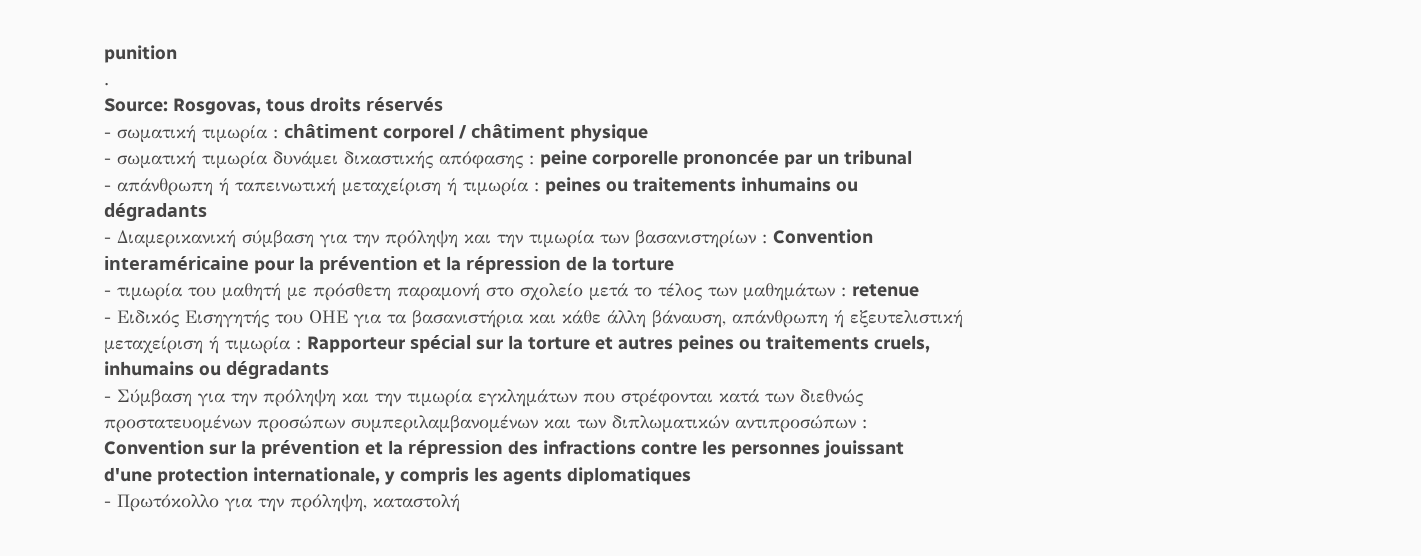punition
.
Source: Rosgovas, tous droits réservés
- σωματική τιμωρία : châtiment corporel / châtiment physique
- σωματική τιμωρία δυνάμει δικαστικής απόφασης : peine corporelle prononcée par un tribunal
- απάνθρωπη ή ταπεινωτική μεταχείριση ή τιμωρία : peines ou traitements inhumains ou dégradants
- Διαμερικανική σύμβαση για την πρόληψη και την τιμωρία των βασανιστηρίων : Convention interaméricaine pour la prévention et la répression de la torture
- τιμωρία του μαθητή με πρόσθετη παραμονή στο σχολείο μετά το τέλος των μαθημάτων : retenue
- Ειδικός Εισηγητής του ΟΗΕ για τα βασανιστήρια και κάθε άλλη βάναυση, απάνθρωπη ή εξευτελιστική μεταχείριση ή τιμωρία : Rapporteur spécial sur la torture et autres peines ou traitements cruels, inhumains ou dégradants
- Σύμβαση για την πρόληψη και την τιμωρία εγκλημάτων που στρέφονται κατά των διεθνώς προστατευομένων προσώπων συμπεριλαμβανομένων και των διπλωματικών αντιπροσώπων : Convention sur la prévention et la répression des infractions contre les personnes jouissant d'une protection internationale, y compris les agents diplomatiques
- Πρωτόκολλο για την πρόληψη, καταστολή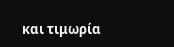και τιμωρία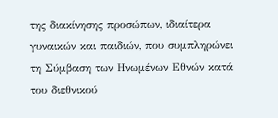της διακίνησης προσώπων, ιδιαίτερα γυναικών και παιδιών, που συμπληρώνει τη Σύμβαση των Ηνωμένων Εθνών κατά του διεθνικού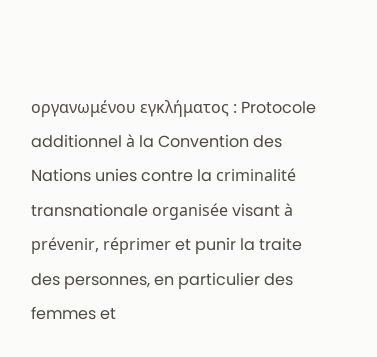οργανωμένου εγκλήματος : Protocole additionnel à la Convention des Nations unies contre la criminalité transnationale organisée visant à prévenir, réprimer et punir la traite des personnes, en particulier des femmes et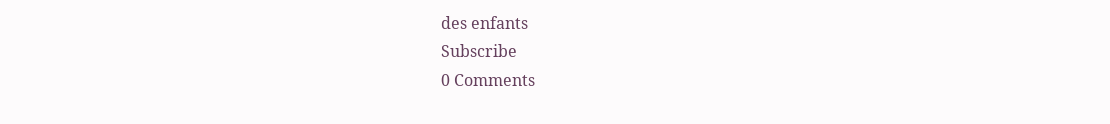des enfants
Subscribe
0 Comments